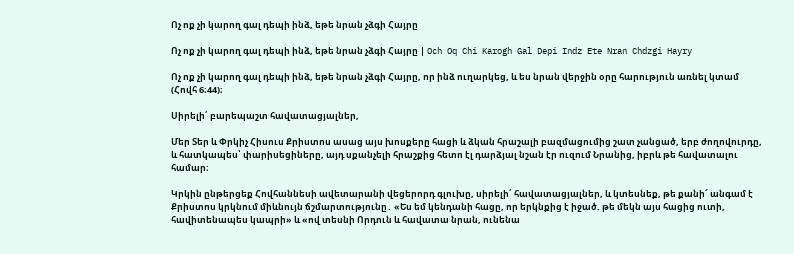Ոչ ոք չի կարող գալ դեպի ինձ, եթե նրան չձգի Հայրը

Ոչ ոք չի կարող գալ դեպի ինձ, եթե նրան չձգի Հայրը | Och Oq Chi Karogh Gal Depi Indz Ete Nran Chdzgi Hayry

Ոչ ոք չի կարող գալ դեպի ինձ, եթե նրան չձգի Հայրը, որ ինձ ուղարկեց, և ես նրան վերջին օրը հարություն առնել կտամ (Հովհ 6։44)։

Սիրելի՛ բարեպաշտ հավատացյալներ,

Մեր Տեր և Փրկիչ Հիսուս Քրիստոս ասաց այս խոսքերը հացի և ձկան հրաշալի բազմացումից շատ չանցած, երբ ժողովուրդը, և հատկապես՝ փարիսեցիները, այդ սքանչելի հրաշքից հետո էլ դարձյալ նշան էր ուզում Նրանից, իբրև թե հավատալու համար։

Կրկին ընթերցեք Հովհաննեսի ավետարանի վեցերորդ գլուխը, սիրելի՛ հավատացյալներ, և կտեսնեք, թե քանի՜ անգամ է Քրիստոս կրկնում միևնույն ճշմարտությունը․ «Ես եմ կենդանի հացը, որ երկնքից է իջած. թե մեկն այս հացից ուտի, հավիտենապես կապրի» և «ով տեսնի Որդուն և հավատա նրան, ունենա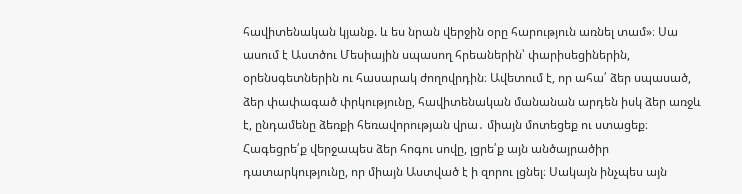հավիտենական կյանք. և ես նրան վերջին օրը հարություն առնել տամ»։ Սա ասում է Աստծու Մեսիային սպասող հրեաներին՝ փարիսեցիներին, օրենսգետներին ու հասարակ ժողովրդին։ Ավետում է, որ ահա՛ ձեր սպասած, ձեր փափագած փրկությունը, հավիտենական մանանան արդեն իսկ ձեր առջև է, ընդամենը ձեռքի հեռավորության վրա․ միայն մոտեցեք ու ստացեք։ Հագեցրե՛ք վերջապես ձեր հոգու սովը, լցրե՛ք այն անծայրածիր դատարկությունը, որ միայն Աստված է ի զորու լցնել։ Սակայն ինչպես այն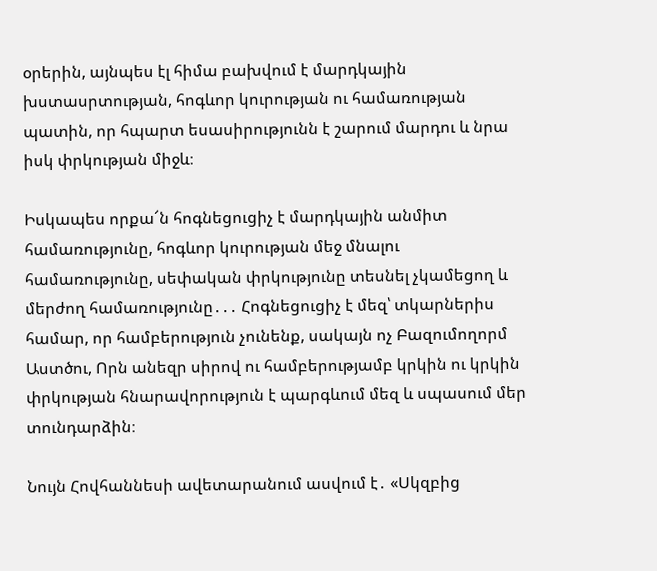օրերին, այնպես էլ հիմա բախվում է մարդկային խստասրտության, հոգևոր կուրության ու համառության պատին, որ հպարտ եսասիրությունն է շարում մարդու և նրա իսկ փրկության միջև։

Իսկապես որքա՜ն հոգնեցուցիչ է մարդկային անմիտ համառությունը, հոգևոր կուրության մեջ մնալու համառությունը, սեփական փրկությունը տեսնել չկամեցող և մերժող համառությունը․․․ Հոգնեցուցիչ է մեզ՝ տկարներիս համար, որ համբերություն չունենք, սակայն ոչ Բազումողորմ Աստծու, Որն անեզր սիրով ու համբերությամբ կրկին ու կրկին փրկության հնարավորություն է պարգևում մեզ և սպասում մեր տունդարձին։

Նույն Հովհաննեսի ավետարանում ասվում է․ «Սկզբից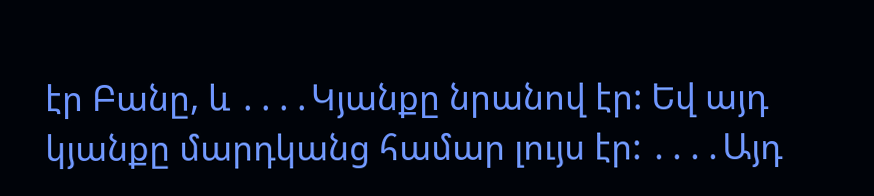էր Բանը, և ․․․․Կյանքը նրանով էր: Եվ այդ կյանքը մարդկանց համար լույս էր: ․․․․Այդ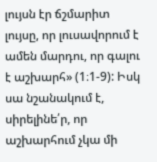լույսն էր ճշմարիտ լույսը, որ լուսավորում է ամեն մարդու, որ գալու է աշխարհ» (1։1-9): Իսկ սա նշանակում է, սիրելինե՛ր, որ աշխարհում չկա մի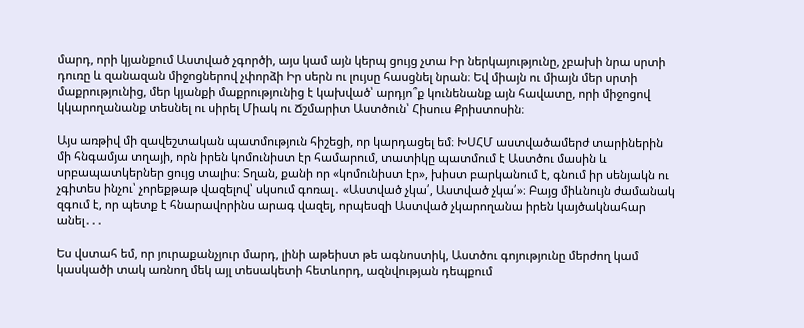մարդ, որի կյանքում Աստված չգործի, այս կամ այն կերպ ցույց չտա Իր ներկայությունը, չբախի նրա սրտի դուռը և զանազան միջոցներով չփորձի Իր սերն ու լույսը հասցնել նրան։ Եվ միայն ու միայն մեր սրտի մաքրությունից, մեր կյանքի մաքրությունից է կախված՝ արդյո՞ք կունենանք այն հավատը, որի միջոցով կկարողանանք տեսնել ու սիրել Միակ ու Ճշմարիտ Աստծուն՝ Հիսուս Քրիստոսին։

Այս առթիվ մի զավեշտական պատմություն հիշեցի, որ կարդացել եմ։ ԽՍՀՄ աստվածամերժ տարիներին մի հնգամյա տղայի, որն իրեն կոմունիստ էր համարում, տատիկը պատմում է Աստծու մասին և սրբապատկերներ ցույց տալիս։ Տղան, քանի որ «կոմունիստ էր», խիստ բարկանում է, գնում իր սենյակն ու չգիտես ինչու՝ չորեքթաթ վազելով՝ սկսում գոռալ․ «Աստված չկա՛, Աստված չկա՛»։ Բայց միևնույն ժամանակ զգում է, որ պետք է հնարավորինս արագ վազել, որպեսզի Աստված չկարողանա իրեն կայծակնահար անել․․․

Ես վստահ եմ, որ յուրաքանչյուր մարդ, լինի աթեիստ թե ագնոստիկ, Աստծու գոյությունը մերժող կամ կասկածի տակ առնող մեկ այլ տեսակետի հետևորդ, ազնվության դեպքում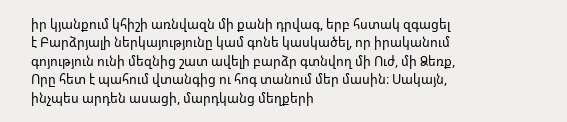իր կյանքում կհիշի առնվազն մի քանի դրվագ, երբ հստակ զգացել է Բարձրյալի ներկայությունը կամ գոնե կասկածել, որ իրականում գոյություն ունի մեզնից շատ ավելի բարձր գտնվող մի Ուժ, մի Ձեռք, Որը հետ է պահում վտանգից ու հոգ տանում մեր մասին։ Սակայն, ինչպես արդեն ասացի, մարդկանց մեղքերի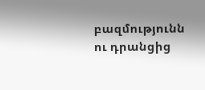բազմությունն ու դրանցից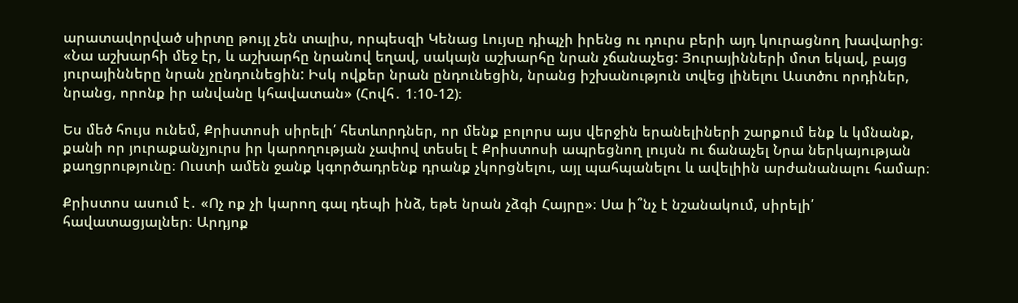արատավորված սիրտը թույլ չեն տալիս, որպեսզի Կենաց Լույսը դիպչի իրենց ու դուրս բերի այդ կուրացնող խավարից։ «Նա աշխարհի մեջ էր, և աշխարհը նրանով եղավ, սակայն աշխարհը նրան չճանաչեց: Յուրայինների մոտ եկավ, բայց յուրայինները նրան չընդունեցին: Իսկ ովքեր նրան ընդունեցին, նրանց իշխանություն տվեց լինելու Աստծու որդիներ, նրանց, որոնք իր անվանը կհավատան» (Հովհ․ 1։10-12)։

Ես մեծ հույս ունեմ, Քրիստոսի սիրելի՛ հետևորդներ, որ մենք բոլորս այս վերջին երանելիների շարքում ենք և կմնանք, քանի որ յուրաքանչյուրս իր կարողության չափով տեսել է Քրիստոսի ապրեցնող լույսն ու ճանաչել Նրա ներկայության քաղցրությունը։ Ուստի ամեն ջանք կգործադրենք դրանք չկորցնելու, այլ պահպանելու և ավելիին արժանանալու համար։

Քրիստոս ասում է․ «Ոչ ոք չի կարող գալ դեպի ինձ, եթե նրան չձգի Հայրը»։ Սա ի՞նչ է նշանակում, սիրելի՛ հավատացյալներ։ Արդյոք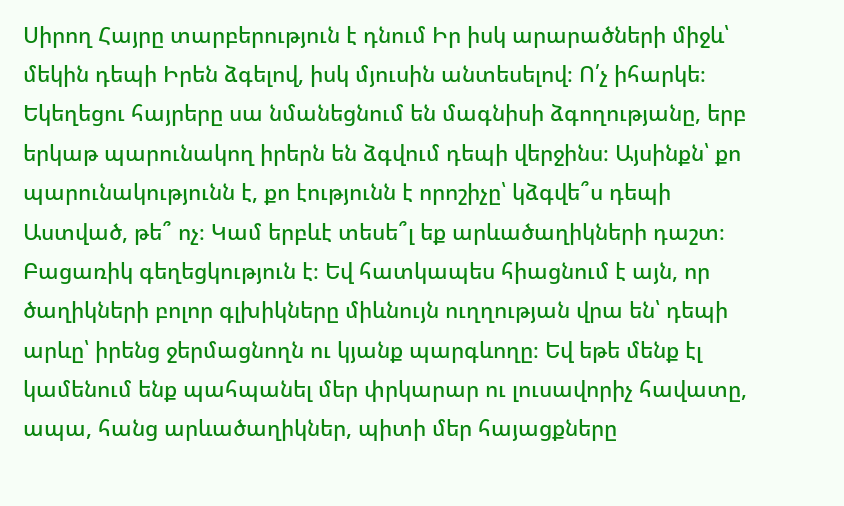Սիրող Հայրը տարբերություն է դնում Իր իսկ արարածների միջև՝ մեկին դեպի Իրեն ձգելով, իսկ մյուսին անտեսելով։ Ո՛չ իհարկե։ Եկեղեցու հայրերը սա նմանեցնում են մագնիսի ձգողությանը, երբ երկաթ պարունակող իրերն են ձգվում դեպի վերջինս։ Այսինքն՝ քո պարունակությունն է, քո էությունն է որոշիչը՝ կձգվե՞ս դեպի Աստված, թե՞ ոչ։ Կամ երբևէ տեսե՞լ եք արևածաղիկների դաշտ։ Բացառիկ գեղեցկություն է։ Եվ հատկապես հիացնում է այն, որ ծաղիկների բոլոր գլխիկները միևնույն ուղղության վրա են՝ դեպի արևը՝ իրենց ջերմացնողն ու կյանք պարգևողը։ Եվ եթե մենք էլ կամենում ենք պահպանել մեր փրկարար ու լուսավորիչ հավատը, ապա, հանց արևածաղիկներ, պիտի մեր հայացքները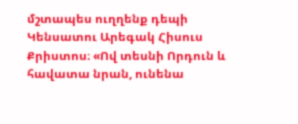մշտապես ուղղենք դեպի Կենսատու Արեգակ Հիսուս Քրիստոս։ «Ով տեսնի Որդուն և հավատա նրան, ունենա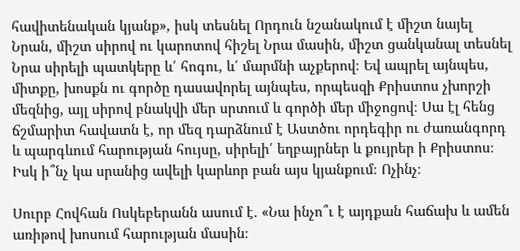հավիտենական կյանք», իսկ տեսնել Որդուն նշանակում է միշտ նայել Նրան, միշտ սիրով ու կարոտով հիշել Նրա մասին, միշտ ցանկանալ տեսնել Նրա սիրելի պատկերը և՛ հոգու, և՛ մարմնի աչքերով։ Եվ ապրել այնպես, միտքը, խոսքն ու գործը դասավորել այնպես, որպեսզի Քրիստոս չխորշի մեզնից, այլ սիրով բնակվի մեր սրտում և գործի մեր միջոցով։ Սա էլ հենց ճշմարիտ հավատն է, որ մեզ դարձնում է Աստծու որդեգիր ու ժառանգորդ և պարգևում հարության հույսը, սիրելի՛ եղբայրներ և քույրեր ի Քրիստոս։ Իսկ ի՞նչ կա սրանից ավելի կարևոր բան այս կյանքում։ Ոչինչ։

Սուրբ Հովհան Ոսկեբերանն ասում է․ «Նա ինչո՞ւ է այդքան հաճախ և ամեն առիթով խոսում հարության մասին։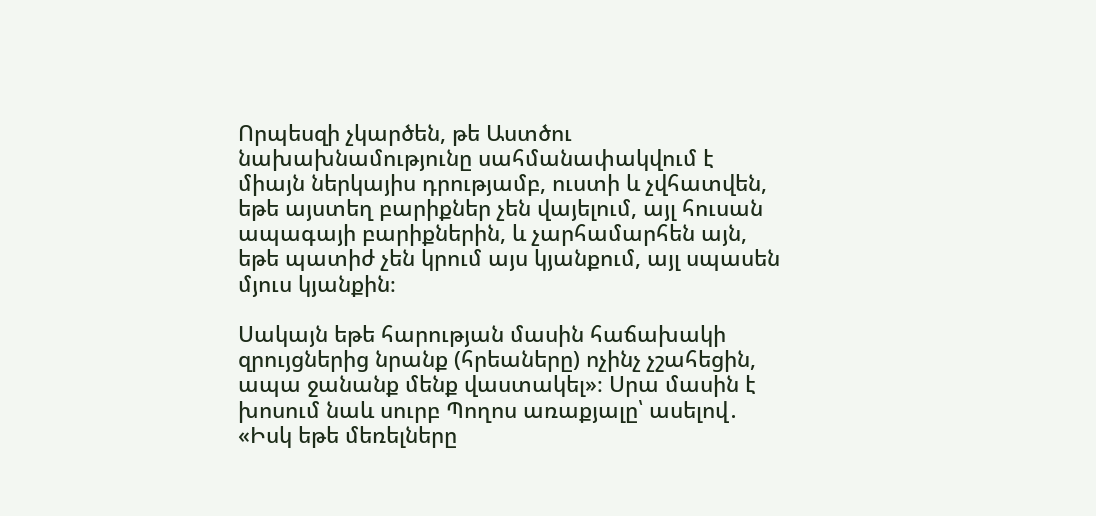Որպեսզի չկարծեն, թե Աստծու նախախնամությունը սահմանափակվում է միայն ներկայիս դրությամբ, ուստի և չվհատվեն, եթե այստեղ բարիքներ չեն վայելում, այլ հուսան ապագայի բարիքներին, և չարհամարհեն այն, եթե պատիժ չեն կրում այս կյանքում, այլ սպասեն մյուս կյանքին։

Սակայն եթե հարության մասին հաճախակի զրույցներից նրանք (հրեաները) ոչինչ չշահեցին, ապա ջանանք մենք վաստակել»։ Սրա մասին է խոսում նաև սուրբ Պողոս առաքյալը՝ ասելով․ «Իսկ եթե մեռելները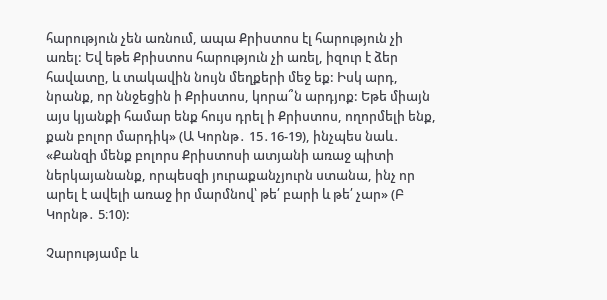հարություն չեն առնում, ապա Քրիստոս էլ հարություն չի առել: Եվ եթե Քրիստոս հարություն չի առել, իզուր է ձեր հավատը, և տակավին նույն մեղքերի մեջ եք: Իսկ արդ, նրանք, որ ննջեցին ի Քրիստոս, կորա՞ն արդյոք: Եթե միայն այս կյանքի համար ենք հույս դրել ի Քրիստոս, ողորմելի ենք, քան բոլոր մարդիկ» (Ա Կորնթ․ 15․16-19), ինչպես նաև․ «Քանզի մենք բոլորս Քրիստոսի ատյանի առաջ պիտի ներկայանանք, որպեսզի յուրաքանչյուրն ստանա, ինչ որ արել է ավելի առաջ իր մարմնով՝ թե՛ բարի և թե՛ չար» (Բ Կորնթ․ 5։10):

Չարությամբ և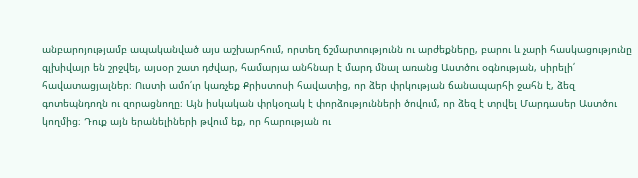անբարոյությամբ ապականված այս աշխարհում, որտեղ ճշմարտությունն ու արժեքները, բարու և չարի հասկացությունը գլխիվայր են շրջվել, այսօր շատ դժվար, համարյա անհնար է մարդ մնալ առանց Աստծու օգնության, սիրելի՛ հավատացյալներ։ Ուստի ամո՛ւր կառչեք Քրիստոսի հավատից, որ ձեր փրկության ճանապարհի ջահն է, ձեզ գոտեպնդողն ու զորացնողը։ Այն իսկական փրկօղակ է փորձությունների ծովում, որ ձեզ է տրվել Մարդասեր Աստծու կողմից։ Դուք այն երանելիների թվում եք, որ հարության ու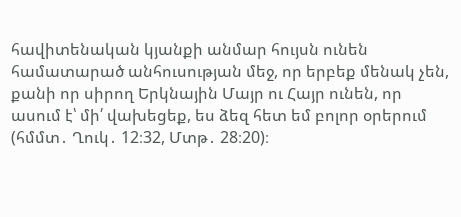հավիտենական կյանքի անմար հույսն ունեն համատարած անհուսության մեջ, որ երբեք մենակ չեն, քանի որ սիրող Երկնային Մայր ու Հայր ունեն, որ ասում է՝ մի՛ վախեցեք, ես ձեզ հետ եմ բոլոր օրերում (հմմտ․ Ղուկ․ 12։32, Մտթ․ 28։20)։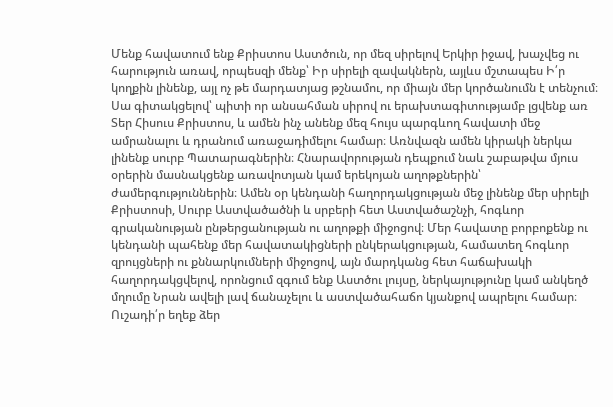Մենք հավատում ենք Քրիստոս Աստծուն, որ մեզ սիրելով Երկիր իջավ, խաչվեց ու հարություն առավ, որպեսզի մենք՝ Իր սիրելի զավակներն, այլևս մշտապես Ի՛ր կողքին լինենք, այլ ոչ թե մարդատյաց թշնամու, որ միայն մեր կործանումն է տենչում։ Սա գիտակցելով՝ պիտի որ անսահման սիրով ու երախտագիտությամբ լցվենք առ Տեր Հիսուս Քրիստոս, և ամեն ինչ անենք մեզ հույս պարգևող հավատի մեջ ամրանալու և դրանում առաջադիմելու համար։ Առնվազն ամեն կիրակի ներկա լինենք սուրբ Պատարագներին։ Հնարավորության դեպքում նաև շաբաթվա մյուս օրերին մասնակցենք առավոտյան կամ երեկոյան աղոթքներին՝ ժամերգություններին։ Ամեն օր կենդանի հաղորդակցության մեջ լինենք մեր սիրելի Քրիստոսի, Սուրբ Աստվածածնի և սրբերի հետ Աստվածաշնչի, հոգևոր գրականության ընթերցանության ու աղոթքի միջոցով։ Մեր հավատը բորբոքենք ու կենդանի պահենք մեր հավատակիցների ընկերակցության, համատեղ հոգևոր զրույցների ու քննարկումների միջոցով, այն մարդկանց հետ հաճախակի հաղորդակցվելով, որոնցում զգում ենք Աստծու լույսը, ներկայությունը կամ անկեղծ մղումը Նրան ավելի լավ ճանաչելու և աստվածահաճո կյանքով ապրելու համար։ Ուշադի՛ր եղեք ձեր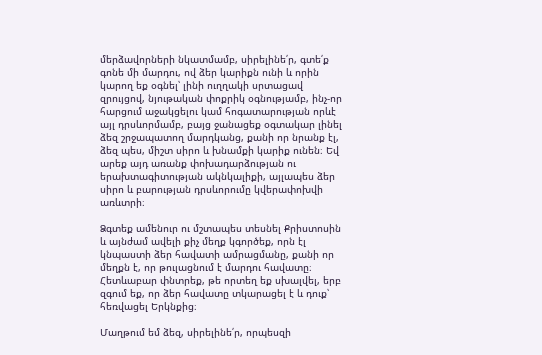մերձավորների նկատմամբ, սիրելինե՛ր, գտե՛ք գոնե մի մարդու, ով ձեր կարիքն ունի և որին կարող եք օգնել՝ լինի ուղղակի սրտացավ զրույցով, նյութական փոքրիկ օգնությամբ, ինչ-որ հարցում աջակցելու կամ հոգատարության որևէ այլ դրսևորմամբ, բայց ջանացեք օգտակար լինել ձեզ շրջապատող մարդկանց, քանի որ նրանք էլ, ձեզ պես, միշտ սիրո և խնամքի կարիք ունեն։ Եվ արեք այդ առանք փոխադարձության ու երախտագիտության ակնկալիքի, այլապես ձեր սիրո և բարության դրսևորումը կվերափոխվի առևտրի։

Ձգտեք ամենուր ու մշտապես տեսնել Քրիստոսին և այնժամ ավելի քիչ մեղք կգործեք, որն էլ կնպաստի ձեր հավատի ամրացմանը, քանի որ մեղքն է, որ թուլացնում է մարդու հավատը։ Հետևաբար փնտրեք, թե որտեղ եք սխալվել, երբ զգում եք, որ ձեր հավատը տկարացել է և դուք՝ հեռվացել Երկնքից։

Մաղթում եմ ձեզ, սիրելինե՛ր, որպեսզի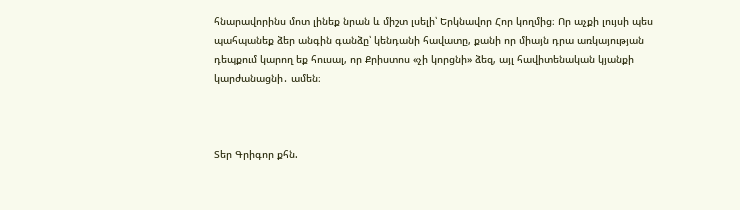հնարավորինս մոտ լինեք նրան և միշտ լսելի՝ Երկնավոր Հոր կողմից։ Որ աչքի լույսի պես պահպանեք ձեր անգին գանձը՝ կենդանի հավատը, քանի որ միայն դրա առկայության դեպքում կարող եք հուսալ, որ Քրիստոս «չի կորցնի» ձեզ, այլ հավիտենական կյանքի կարժանացնի․ ամեն։



Տեր Գրիգոր քհն.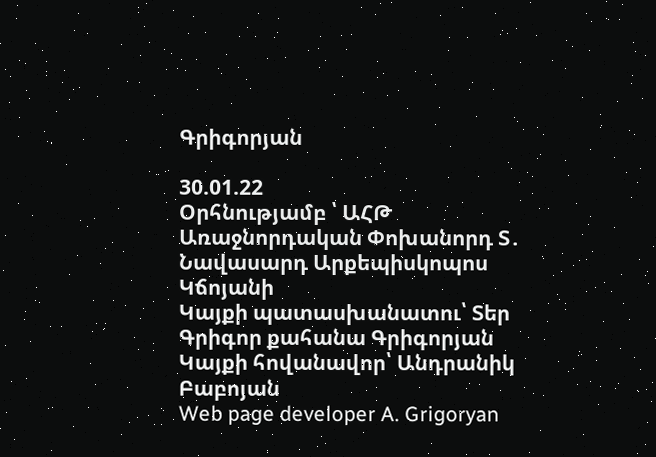Գրիգորյան

30.01.22
Օրհնությամբ ՝ ԱՀԹ Առաջնորդական Փոխանորդ Տ․ Նավասարդ Արքեպիսկոպոս Կճոյանի
Կայքի պատասխանատու՝ Տեր Գրիգոր քահանա Գրիգորյան
Կայքի հովանավոր՝ Անդրանիկ Բաբոյան
Web page developer A. Grigoryan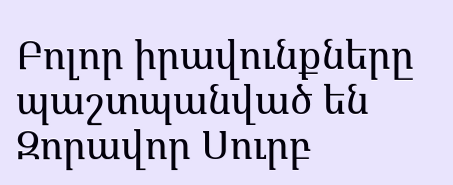Բոլոր իրավունքները պաշտպանված են Զորավոր Սուրբ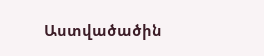Աստվածածին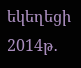եկեղեցի 2014թ․